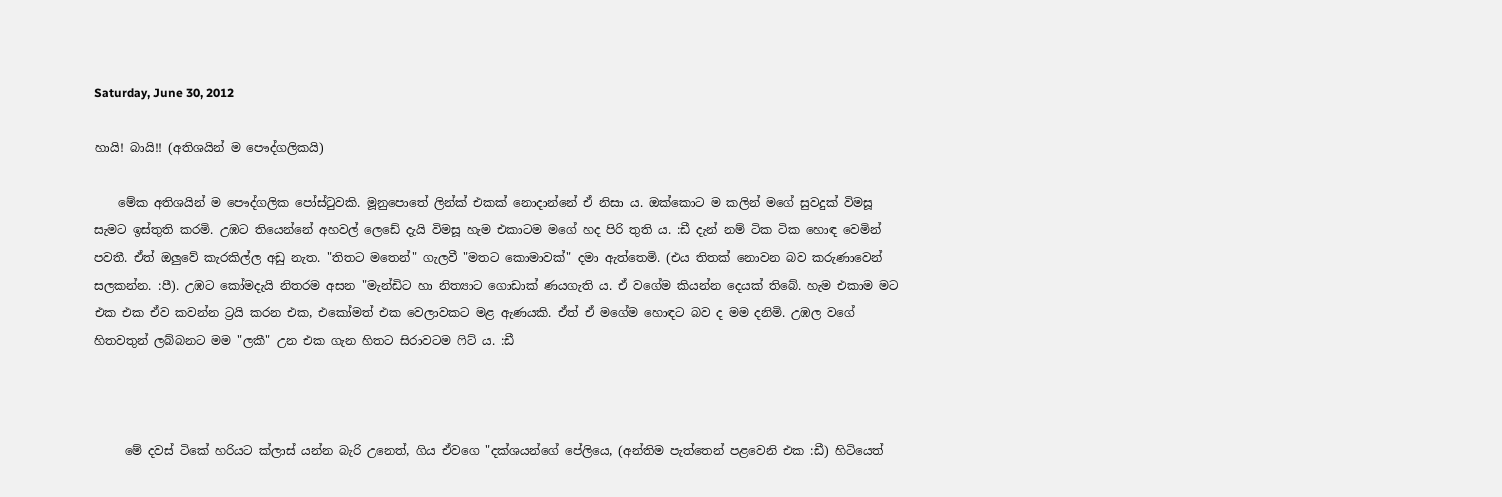Saturday, June 30, 2012

හායි! බායි!! (අතිශයින් ම පෞද්ගලිකයි)

    මේක අතිශයින් ම පෞද්ගලික පෝස්ටුවකි. මූනුපොතේ ලින්ක් එකක් නොදාන්නේ ඒ නිසා ය. ඔක්කොට ම කලින් මගේ සුවදුක් විමසූ සැමට ඉස්තුති කරමි. උඹට තියෙන්නේ අහවල් ලෙඩේ දැයි විමසූ හැම එකාටම මගේ හද පිරි තුති ය. :ඩී දැන් නම් ටික ටික හොඳ වෙමින් පවතී. ඒත් ඔලුවේ කැරකිල්ල අඩු නැත. "තිතට මතෙන්" ගැලවී "මතට කොමාවක්" දමා ඇත්තෙමි. (එය තිතක් නොවන බව කරුණාවෙන් සලකන්න. :පී). උඹට කෝමදැයි නිතරම අසන "මැන්ඩිට හා නිත්‍යාට ගොඩාක් ණයගැති ය. ඒ වගේම කියන්න දෙයක් තිබේ. හැම එකාම මට එක එක ඒව කවන්න ට්‍රයි කරන එක, එකෝමත් එක වෙලාවකට මළ ඇණයකි. ඒත් ඒ මගේම හොඳට බව ද මම දනිමි. උඹල වගේ හිතවතුන් ලබ්බනට මම "ලකී" උන එක ගැන හිතට සිරාවටම ෆිට් ය. :ඩී



     මේ දවස් ටිකේ හරියට ක්ලාස් යන්න බැරි උනෙත්, ගිය ඒවගෙ "දක්ශයන්ගේ පේලියෙ, (අන්තිම පැත්තෙන් පළවෙනි එක :ඩී) හිටියෙත්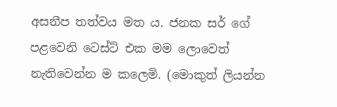අසනීප තත්වය මත ය. ජනක සර් ගේ පළවෙනි ටෙස්ට් එක මම ලොවෙත් නැතිවෙන්න ම කලෙමි. (මොකුත් ලියන්න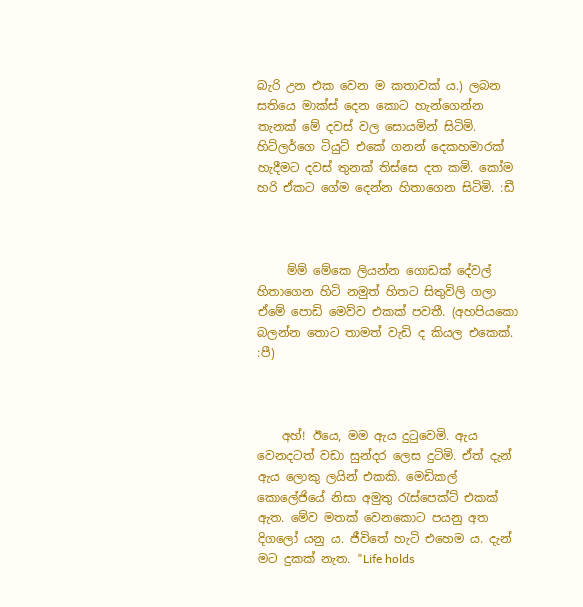බැරි උන එක වෙන ම කතාවක් ය.) ලබන සතියෙ මාක්ස් දෙන කොට හැන්ගෙන්න තැනක් මේ දවස් වල සොයමින් සිටිමි. හිට්ලර්ගෙ ටියුට් එකේ ගනන් දෙකහමාරක් හැදීමට දවස් තුනක් තිස්සෙ දත කමි. කෝම හරි ඒකට ගේම දෙන්න හිතාගෙන සිටිමි. :ඩී



     ම්ම් මේකෙ ලියන්න ගොඩක් දේවල් හිතාගෙන හිටි නමුත් හිතට සිතුවිලි ගලා ඒමේ පොඩි මෙව්ව එකක් පවතී. (අහපියකො බලන්න තොට තාමත් වැඩි ද කියල එකෙක්. :පී)



    අහ්! ඊයෙ, මම ඇය දුටුවෙමි. ඇය වෙනදටත් වඩා සුන්දර ලෙස දුටිමි. ඒත් දැන් ඇය ලොකු ලයින් එකකි. මෙඩිකල් කොලේජියේ නිසා අමුතු රැස්පෙක්ට් එකක් ඇත. මේව මතක් වෙනකොට පයනු අත දිගලෝ යනු ය. ජීවිතේ හැටි එහෙම ය. දැන් මට දුකක් නැත. "Life holds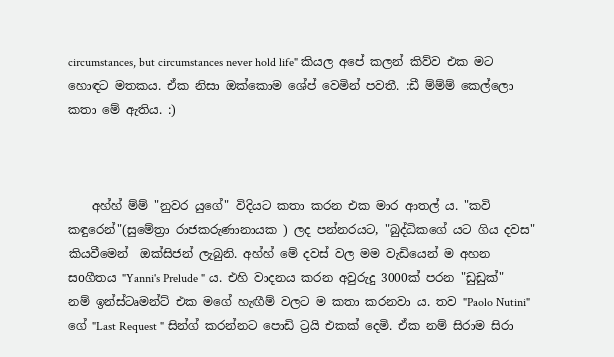circumstances, but circumstances never hold life" කියල අපේ කලන් කිව්ව එක මට හොඳට මතකය. ඒක නිසා ඔක්කොම ශේප් වෙමින් පවතී. :ඩී ම්ම්ම් කෙල්ලො කතා මේ ඇතිය. :)



    අහ්හ් ම්ම් "නුවර යුගේ" විදියට කතා කරන එක මාර ආතල් ය. "කවි කඳුරෙන්"(සුමේත්‍රා රාජකරුණානායක ) ලද පන්නරයට, "බුද්ධිකගේ යට ගිය දවස" කියවීමෙන්  ඔක්සිජන් ලැබුනි. අහ්හ් මේ දවස් වල මම වැඩියෙන් ම අහන සoගීතය "Yanni's Prelude " ය. එහි වාදනය කරන අවුරුදු 3000ක් පරන "ඩුඩුක්" නම් ඉන්ස්ටෘමන්ට් එක මගේ හැඟීම් වලට ම කතා කරනවා ය. තව "Paolo Nutini" ගේ "Last Request " සින්ග් කරන්නට පොඩි ට්‍රයි එකක් දෙමි. ඒක නම් සිරාම සිරා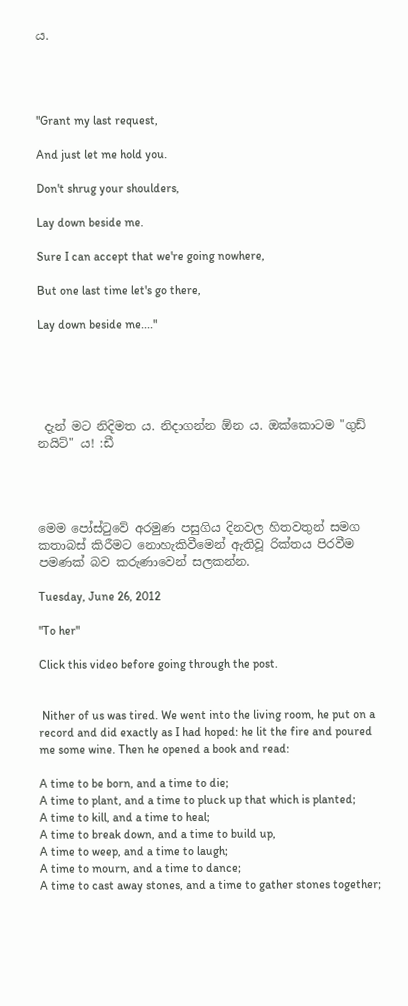ය.




"Grant my last request,

And just let me hold you.

Don't shrug your shoulders,

Lay down beside me.

Sure I can accept that we're going nowhere,

But one last time let's go there,

Lay down beside me...."





 දැන් මට නිදිමත ය. නිදාගන්න ඕන ය. ඔක්කොටම "ගුඩ් නයිට්" ය! :ඩී




මෙම පෝස්ටුවේ අරමුණ පසුගිය දිනවල හිතවතුන් සමග කතාබස් කිරීමට නොහැකිවීමෙන් ඇතිවූ රික්තය පිරවීම පමණක් බව කරුණාවෙන් සලකන්න.

Tuesday, June 26, 2012

"To her"

Click this video before going through the post.


 Nither of us was tired. We went into the living room, he put on a record and did exactly as I had hoped: he lit the fire and poured me some wine. Then he opened a book and read:

A time to be born, and a time to die;
A time to plant, and a time to pluck up that which is planted;
A time to kill, and a time to heal;
A time to break down, and a time to build up,
A time to weep, and a time to laugh;
A time to mourn, and a time to dance;
A time to cast away stones, and a time to gather stones together;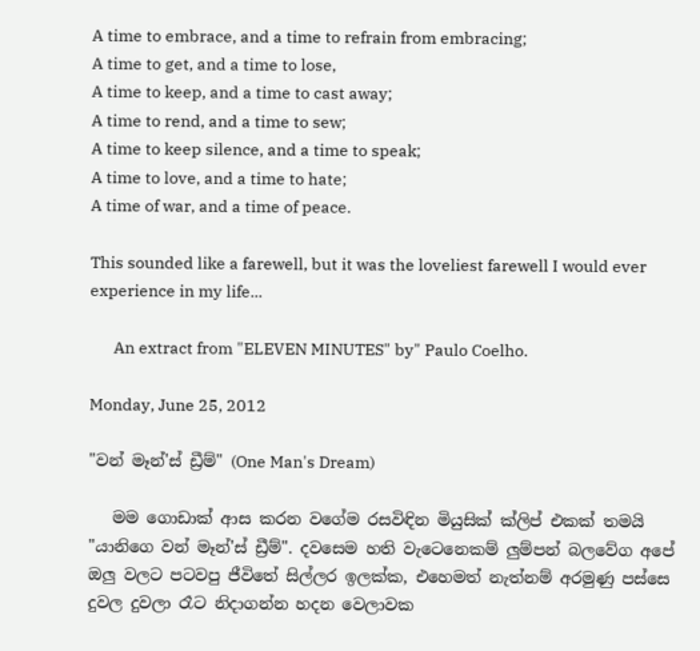A time to embrace, and a time to refrain from embracing;
A time to get, and a time to lose,
A time to keep, and a time to cast away;
A time to rend, and a time to sew;
A time to keep silence, and a time to speak;
A time to love, and a time to hate;
A time of war, and a time of peace.

This sounded like a farewell, but it was the loveliest farewell I would ever experience in my life...

      An extract from "ELEVEN MINUTES" by" Paulo Coelho.

Monday, June 25, 2012

"වන් මෑන්'ස් ඩ්‍රීම්" (One Man's Dream)

   මම ගොඩාක් ආස කරන වගේම රසවිඳින මියුසික් ක්ලිප් එකක් තමයි "යානිගෙ වන් මෑන්'ස් ඩ්‍රීම්". දවසෙම හති වැටෙනෙකම් ලුම්පන් බලවේග අපේ ඔලු වලට පටවපු ජීවිතේ සිල්ලර ඉලක්ක, එහෙමත් නැත්නම් අරමුණු පස්සෙ දුවල දුවලා රෑට නිදාගන්න හදන වෙලාවක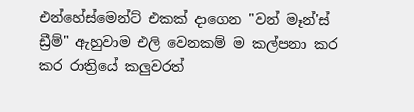එන්හේස්මෙන්ට් එකක් දාගෙන "වන් මෑන්'ස් ඩ්‍රීම්" ඇහුවාම එලි වෙනකම් ම කල්පනා කර කර රාත්‍රියේ කලුවරත්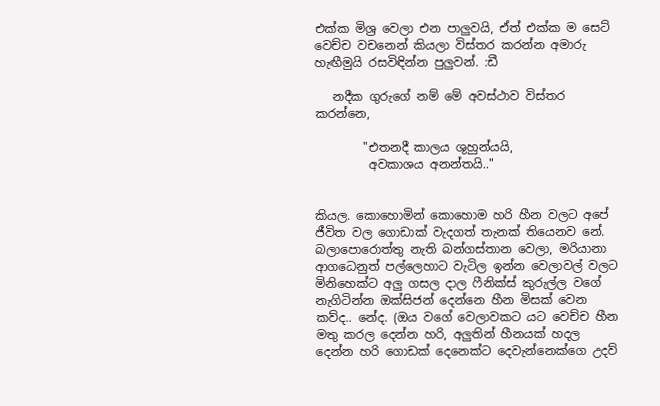එක්ක මිශ්‍ර වෙලා එන පාලුවයි, ඒත් එක්ක ම සෙට් වෙච්ච වචනෙන් කියලා විස්තර කරන්න අමාරු හැඟීමුයි රසවිඳින්න පුලුවන්. :ඩී

   නදීක ගුරුගේ නම් මේ අවස්ථාව විස්තර කරන්නෙ,

        "එතනදී කාලය ශුහුන්යයි,
         අවකාශය අනන්තයි.."


කියල. කොහොමින් කොහොම හරි හීන වලට අපේ ජීවිත වල ගොඩාක් වැදගත් තැනක් තියෙනව නේ. බලාපොරොත්තු නැති බන්ගස්තාන වෙලා, මරියානා ආගධෙනුත් පල්ලෙහාට වැටිල ඉන්න වෙලාවල් වලට මිනිහෙක්ට අලු ගසල දාල ෆීනික්ස් කුරුල්ල වගේ නැගිටින්න ඔක්සිජන් දෙන්නෙ හීන මිසක් වෙන කව්ද.. නේද. (ඔය වගේ වෙලාවකට යට වෙච්ච හීන මතු කරල දෙන්න හරි, අලුතින් හීනයක් හදල දෙන්න හරි ගොඩක් දෙනෙක්ට දෙවැන්නෙක්ගෙ උදව්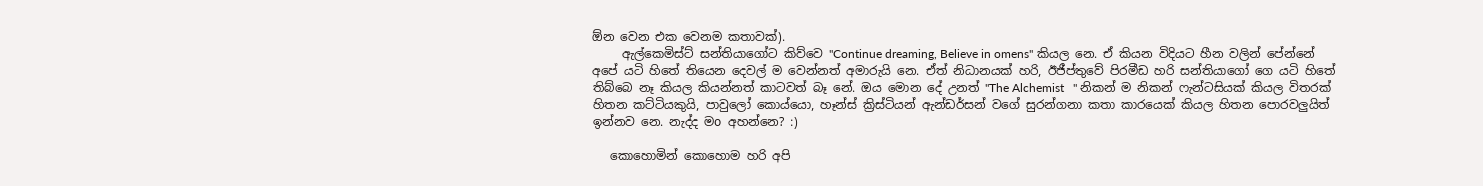ඕන වෙන එක වෙනම කතාවක්).
     ඇල්කෙමිස්ට් සන්තියාගෝට කිව්වෙ "Continue dreaming, Believe in omens" කියල නෙ. ඒ කියන විදියට හීන වලින් පේන්නේ අපේ යටි හිතේ තියෙන දෙවල් ම වෙන්නත් අමාරුයි නෙ. ඒත් නිධානයක් හරි, ඊජීප්තුවේ පිරමීඩ හරි සන්තියාගෝ ගෙ යටි හිතේ තිබ්බෙ නෑ කියල කියන්නත් කාටවත් බෑ නේ. ඔය මොන දේ උනත් "The Alchemist   " නිකන් ම නිකන් ෆැන්ටසියක් කියල විතරක් හිතන කට්ටියකුයි, පාවුලෝ කොය්යො, හෑන්ස් ක්‍රිස්ටියන් ඇන්ඩර්සන් වගේ සුරන්ගනා කතා කාරයෙක් කියල හිතන පොරවලුයිත් ඉන්නව නෙ. නැද්ද මo අහන්නෙ? :)

   කොහොමින් කොහොම හරි අපි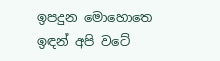ඉපදුන මොහොතෙ ඉඳන් අපි වටේ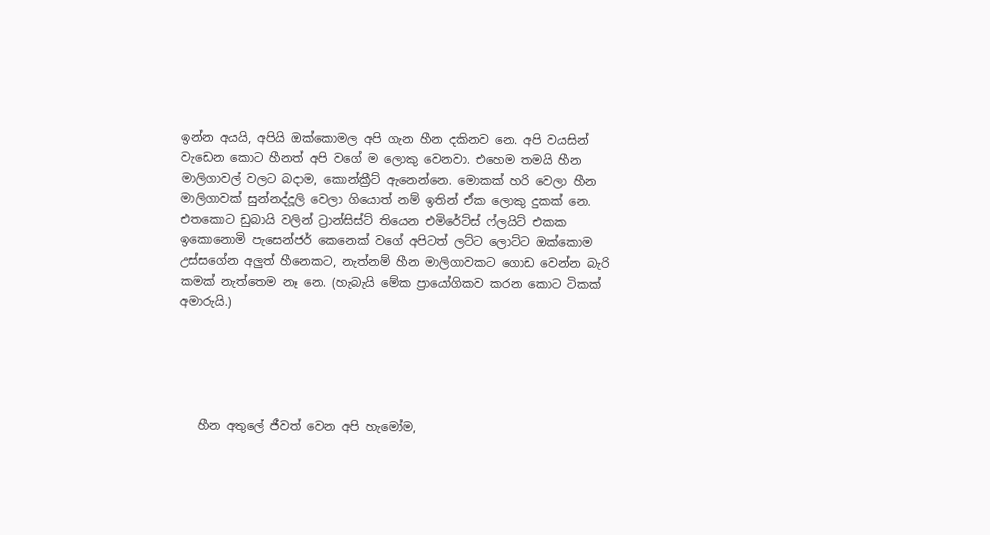ඉන්න අයයි, අපියි ඔක්කොමල අපි ගැන හීන දකිනව නෙ. අපි වයසින් වැඩෙන කොට හීනත් අපි වගේ ම ලොකු වෙනවා. එහෙම තමයි හීන මාලිගාවල් වලට බදාම, කොන්ක්‍රීට් ඇනෙන්නෙ. මොකක් හරි වෙලා හීන මාලිගාවක් සුන්නද්දූලි වෙලා ගියොත් නම් ඉතින් ඒක ලොකු දුකක් නෙ. එතකොට ඩුබායි වලින් ට්‍රාන්සිස්ට් තියෙන එමිරේට්ස් ෆ්ලයිට් එකක ඉකොනොමි පැසෙන්ජර් කෙනෙක් වගේ අපිටත් ලට්ට ලොට්ට ඔක්කොම උස්සගේන අලුත් හීනෙකට, නැත්නම් හීන මාලිගාවකට ගොඩ වෙන්න බැරි කමක් නැත්තෙම නෑ නෙ. (හැබැයි මේක ප්‍රායෝගිකව කරන කොට ටිකක් අමාරුයි.)





   හීන අතුලේ ජීවත් වෙන අපි හැමෝම,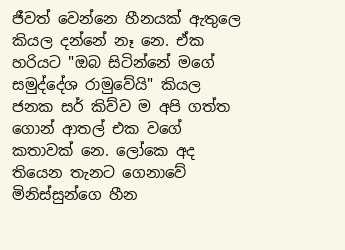ජීවත් වෙන්නෙ හීනයක් ඇතුලෙ කියල දන්නේ නෑ නෙ. ඒක හරියට "ඔබ සිටින්නේ මගේ සමුද්දේශ රාමුවේයි" කියල ජනක සර් කිව්ව ම අපි ගත්ත ගොන් ආතල් එක වගේ කතාවක් නෙ. ලෝකෙ අද තියෙන තැනට ගෙනාවේ මිනිස්සුන්ගෙ හීන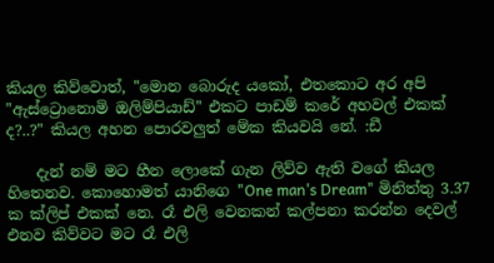කියල කිව්වොත්, "මොන බොරුද යකෝ, එතකොට අර අපි "ඇස්ට්‍රොනොමි ඔලිම්පියාඩ්" එකට පාඩම් කරේ අහවල් එකක් ද?..?" කියල අහන පොරවලුත් මේක කියවයි නේ. :ඩී

    දැන් නම් මට හීන ලොකේ ගැන ලිව්ව ඇති වගේ කියල හිතෙනව. කොහොමත් යානිගෙ "One man's Dream" මිනිත්තු 3.37 ක ක්ලිප් එකක් නෙ. රෑ එලි වෙනකන් කල්පනා කරන්න දෙවල් එනව කිව්වට මට රෑ එලි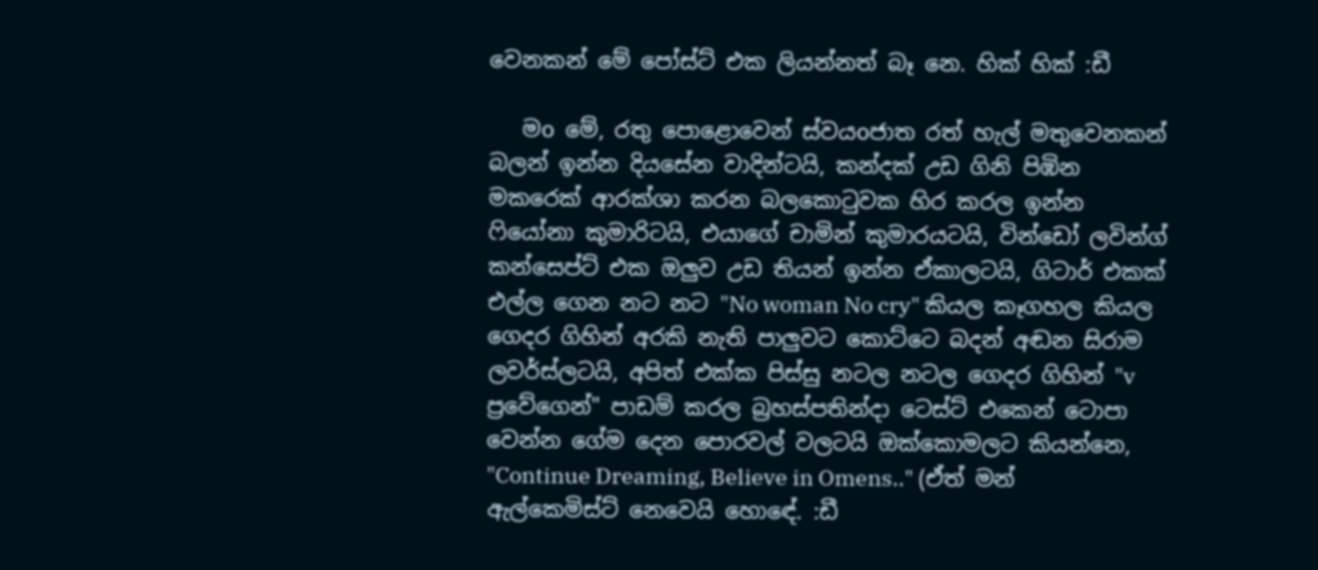වෙනකන් මේ පෝස්ට් එක ලියන්නත් බෑ නෙ. හික් හික් :ඩී

   මo මේ, රතු පොළොවෙන් ස්වයoජාත රත් හැල් මතුවෙනකන් බලන් ඉන්න දියසේන වාදින්ටයි, කන්දක් උඩ ගිනි පිඹින මකරෙක් ආරක්ශා කරන බලකොටුවක හිර කරල ඉන්න ෆියෝනා කුමාරිටයි, එයාගේ චාමින් කුමාරයටයි, වින්ඩෝ ලවින්ග්  කන්සෙප්ට් එක ඔලුව උඩ තියන් ඉන්න ඒකාලටයි, ගිටාර් එකක් එල්ල ගෙන නට නට "No woman No cry" කියල කෑගහල කියල ගෙදර ගිහින් අරකි නැති පාලුවට කොට්ටෙ බදන් අඬන සිරාම ලවර්ස්ලටයි, අපිත් එක්ක පිස්සු නටල නටල ගෙදර ගිහින් "v ප්‍රවේගෙන්" පාඩම් කරල බ්‍රහස්පතින්දා ටෙස්ට් එකෙන් ටොපා වෙන්න ගේම දෙන පොරවල් වලටයි ඔක්කොමලට කියන්නෙ, "Continue Dreaming, Believe in Omens.." (ඒත් මන් ඇල්කෙමිස්ට් නෙවෙයි හොඳේ. :ඩී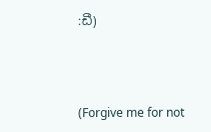:ඩී)



(Forgive me for not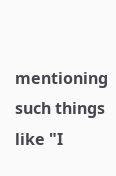mentioning such things like "I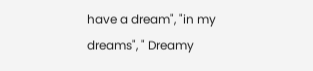have a dream", "in my dreams", " Dreamy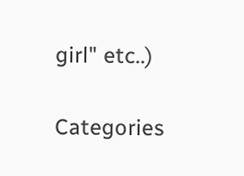girl" etc..)

Categories